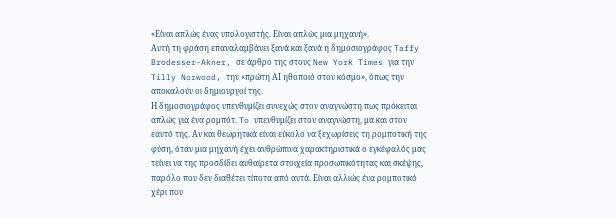«Είναι απλώς ένας υπολογιστής. Είναι απλώς μια μηχανή».
Αυτή τη φράση επαναλαμβάνει ξανά και ξανά η δημοσιογράφος Taffy Brodesser-Akner, σε άρθρο της στους New York Times για την Tilly Norwood, την «πρώτη ΑΙ ηθοποιό στον κόσμο», όπως την αποκαλούν οι δημιουργοί της.
Η δημοσιογράφος υπενθυμίζει συνεχώς στον αναγνώστη πως πρόκειται απλώς για ένα ρομπότ. To υπενθυμίζει στον αναγνώστη, μα και στον εαυτό της. Αν και θεωρητικά είναι εύκολο να ξεχωρίσεις τη ρομποτική της φύση, όταν μια μηχανή έχει ανθρώπινα χαρακτηριστικά ο εγκέφαλός μας τείνει να της προσδίδει αυθαίρετα στοιχεία προσωπικότητας και σκέψης, παρόλο που δεν διαθέτει τίποτα από αυτά. Είναι αλλιώς ένα ρομποτικό χέρι που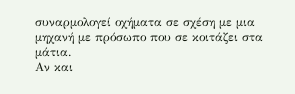συναρμολογεί οχήματα σε σχέση με μια μηχανή με πρόσωπο που σε κοιτάζει στα μάτια.
Αν και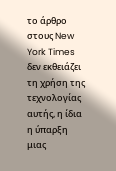το άρθρο στους New York Times δεν εκθειάζει τη χρήση της τεχνολογίας αυτής, η ίδια η ύπαρξη μιας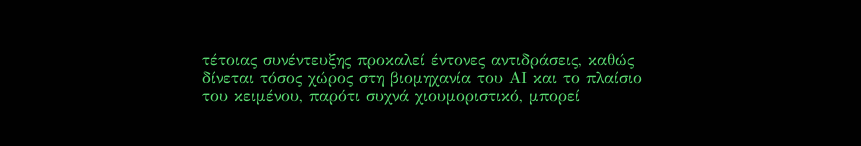τέτοιας συνέντευξης προκαλεί έντονες αντιδράσεις, καθώς δίνεται τόσος χώρος στη βιομηχανία του ΑΙ και το πλαίσιο του κειμένου, παρότι συχνά χιουμοριστικό, μπορεί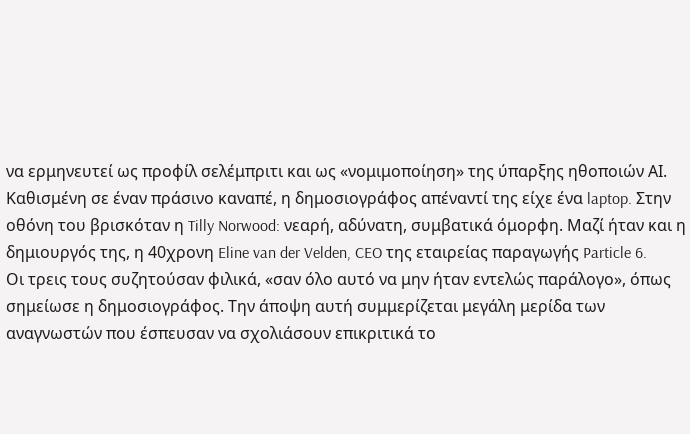να ερμηνευτεί ως προφίλ σελέμπριτι και ως «νομιμοποίηση» της ύπαρξης ηθοποιών ΑΙ.
Καθισμένη σε έναν πράσινο καναπέ, η δημοσιογράφος απέναντί της είχε ένα laptop. Στην οθόνη του βρισκόταν η Tilly Norwood: νεαρή, αδύνατη, συμβατικά όμορφη. Μαζί ήταν και η δημιουργός της, η 40χρονη Eline van der Velden, CEO της εταιρείας παραγωγής Particle 6.
Οι τρεις τους συζητούσαν φιλικά, «σαν όλο αυτό να μην ήταν εντελώς παράλογο», όπως σημείωσε η δημοσιογράφος. Την άποψη αυτή συμμερίζεται μεγάλη μερίδα των αναγνωστών που έσπευσαν να σχολιάσουν επικριτικά το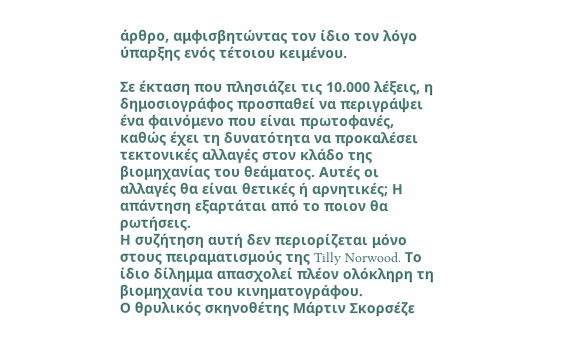άρθρο, αμφισβητώντας τον ίδιο τον λόγο ύπαρξης ενός τέτοιου κειμένου.

Σε έκταση που πλησιάζει τις 10.000 λέξεις, η δημοσιογράφος προσπαθεί να περιγράψει ένα φαινόμενο που είναι πρωτοφανές, καθώς έχει τη δυνατότητα να προκαλέσει τεκτονικές αλλαγές στον κλάδο της βιομηχανίας του θεάματος. Αυτές οι αλλαγές θα είναι θετικές ή αρνητικές; Η απάντηση εξαρτάται από το ποιον θα ρωτήσεις.
Η συζήτηση αυτή δεν περιορίζεται μόνο στους πειραματισμούς της Tilly Norwood. Το ίδιο δίλημμα απασχολεί πλέον ολόκληρη τη βιομηχανία του κινηματογράφου.
Ο θρυλικός σκηνοθέτης Μάρτιν Σκορσέζε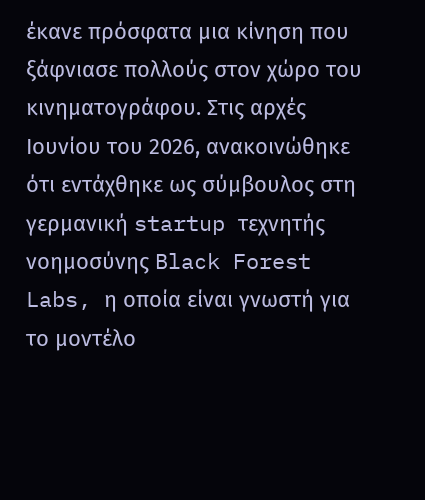έκανε πρόσφατα μια κίνηση που ξάφνιασε πολλούς στον χώρο του κινηματογράφου. Στις αρχές Ιουνίου του 2026, ανακοινώθηκε ότι εντάχθηκε ως σύμβουλος στη γερμανική startup τεχνητής νοημοσύνης Black Forest Labs, η οποία είναι γνωστή για το μοντέλο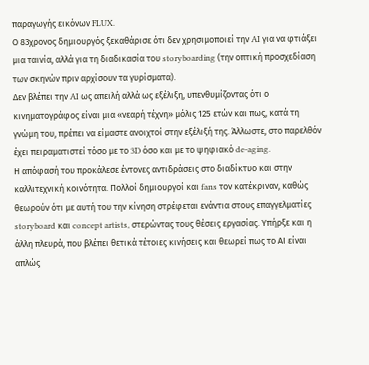παραγωγής εικόνων FLUX.
Ο 83χρονος δημιουργός ξεκαθάρισε ότι δεν χρησιμοποιεί την AI για να φτιάξει μια ταινία, αλλά για τη διαδικασία του storyboarding (την οπτική προσχεδίαση των σκηνών πριν αρχίσουν τα γυρίσματα).
Δεν βλέπει την AI ως απειλή αλλά ως εξέλιξη, υπενθυμίζοντας ότι ο κινηματογράφος είναι μια «νεαρή τέχνη» μόλις 125 ετών και πως, κατά τη γνώμη του, πρέπει να είμαστε ανοιχτοί στην εξέλιξή της. Άλλωστε, στο παρελθόν έχει πειραματιστεί τόσο με το 3D όσο και με το ψηφιακό de-aging.
Η απόφασή του προκάλεσε έντονες αντιδράσεις στο διαδίκτυο και στην καλλιτεχνική κοινότητα. Πολλοί δημιουργοί και fans τον κατέκριναν, καθώς θεωρούν ότι με αυτή του την κίνηση στρέφεται ενάντια στους επαγγελματίες storyboard και concept artists, στερώντας τους θέσεις εργασίας. Υπήρξε και η άλλη πλευρά, που βλέπει θετικά τέτοιες κινήσεις και θεωρεί πως το ΑΙ είναι απλώς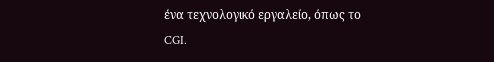ένα τεχνολογικό εργαλείο, όπως το CGI.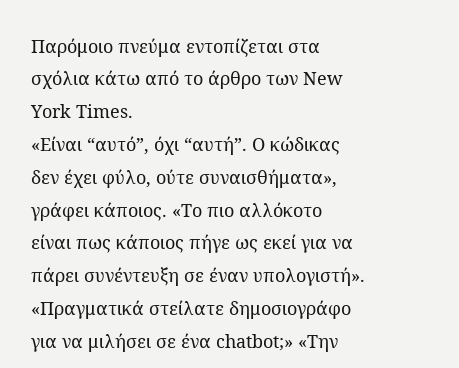Παρόμοιο πνεύμα εντοπίζεται στα σχόλια κάτω από το άρθρο των New York Times.
«Είναι “αυτό”, όχι “αυτή”. Ο κώδικας δεν έχει φύλο, ούτε συναισθήματα», γράφει κάποιος. «Το πιο αλλόκοτο είναι πως κάποιος πήγε ως εκεί για να πάρει συνέντευξη σε έναν υπολογιστή». «Πραγματικά στείλατε δημοσιογράφο για να μιλήσει σε ένα chatbot;» «Την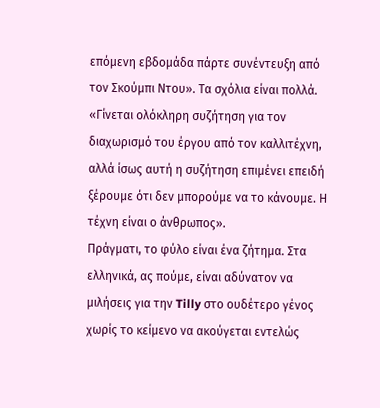επόμενη εβδομάδα πάρτε συνέντευξη από τον Σκούμπι Ντου». Τα σχόλια είναι πολλά.
«Γίνεται ολόκληρη συζήτηση για τον διαχωρισμό του έργου από τον καλλιτέχνη, αλλά ίσως αυτή η συζήτηση επιμένει επειδή ξέρουμε ότι δεν μπορούμε να το κάνουμε. Η τέχνη είναι ο άνθρωπος».
Πράγματι, το φύλο είναι ένα ζήτημα. Στα ελληνικά, ας πούμε, είναι αδύνατον να μιλήσεις για την Tilly στο ουδέτερο γένος χωρίς το κείμενο να ακούγεται εντελώς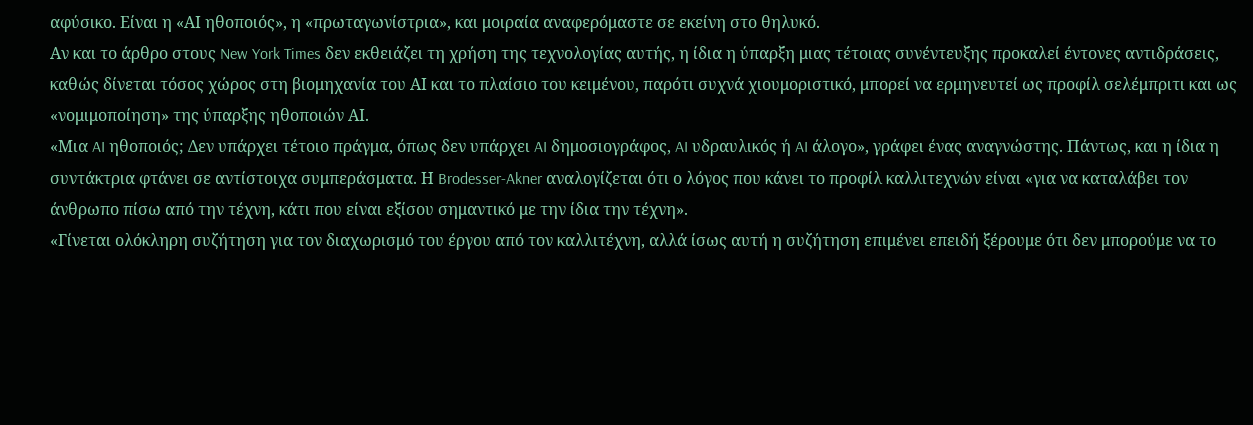αφύσικο. Είναι η «ΑΙ ηθοποιός», η «πρωταγωνίστρια», και μοιραία αναφερόμαστε σε εκείνη στο θηλυκό.
Αν και το άρθρο στους New York Times δεν εκθειάζει τη χρήση της τεχνολογίας αυτής, η ίδια η ύπαρξη μιας τέτοιας συνέντευξης προκαλεί έντονες αντιδράσεις, καθώς δίνεται τόσος χώρος στη βιομηχανία του ΑΙ και το πλαίσιο του κειμένου, παρότι συχνά χιουμοριστικό, μπορεί να ερμηνευτεί ως προφίλ σελέμπριτι και ως «νομιμοποίηση» της ύπαρξης ηθοποιών ΑΙ.
«Μια AI ηθοποιός; Δεν υπάρχει τέτοιο πράγμα, όπως δεν υπάρχει AI δημοσιογράφος, AI υδραυλικός ή AI άλογο», γράφει ένας αναγνώστης. Πάντως, και η ίδια η συντάκτρια φτάνει σε αντίστοιχα συμπεράσματα. Η Brodesser-Akner αναλογίζεται ότι ο λόγος που κάνει το προφίλ καλλιτεχνών είναι «για να καταλάβει τον άνθρωπο πίσω από την τέχνη, κάτι που είναι εξίσου σημαντικό με την ίδια την τέχνη».
«Γίνεται ολόκληρη συζήτηση για τον διαχωρισμό του έργου από τον καλλιτέχνη, αλλά ίσως αυτή η συζήτηση επιμένει επειδή ξέρουμε ότι δεν μπορούμε να το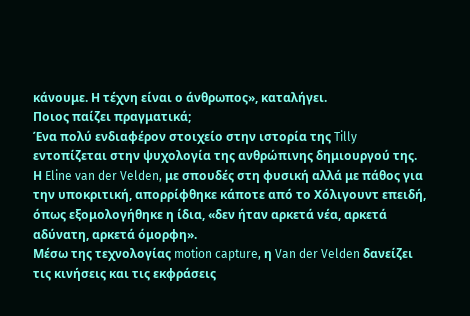κάνουμε. Η τέχνη είναι ο άνθρωπος», καταλήγει.
Ποιος παίζει πραγματικά;
Ένα πολύ ενδιαφέρον στοιχείο στην ιστορία της Tilly εντοπίζεται στην ψυχολογία της ανθρώπινης δημιουργού της. Η Eline van der Velden, με σπουδές στη φυσική αλλά με πάθος για την υποκριτική, απορρίφθηκε κάποτε από το Χόλιγουντ επειδή, όπως εξομολογήθηκε η ίδια, «δεν ήταν αρκετά νέα, αρκετά αδύνατη, αρκετά όμορφη».
Μέσω της τεχνολογίας motion capture, η Van der Velden δανείζει τις κινήσεις και τις εκφράσεις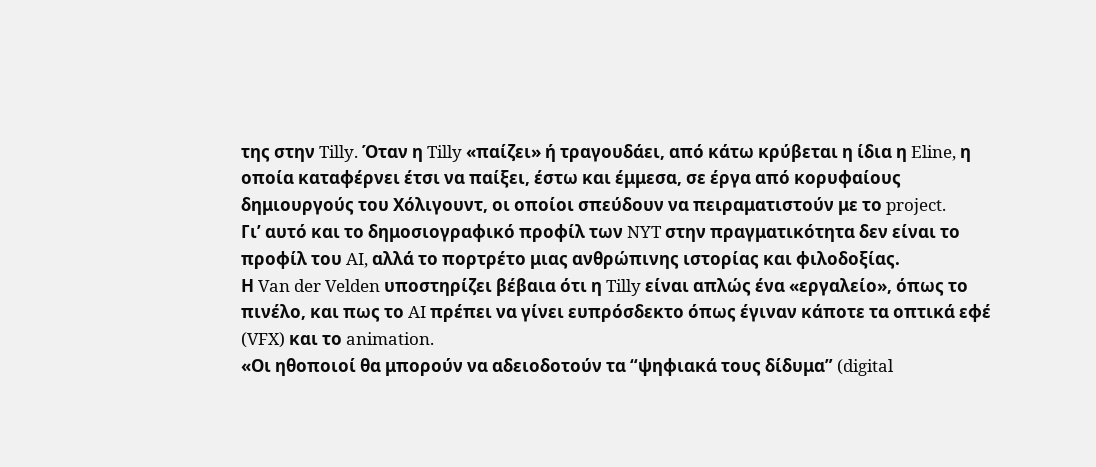της στην Tilly. Όταν η Tilly «παίζει» ή τραγουδάει, από κάτω κρύβεται η ίδια η Eline, η οποία καταφέρνει έτσι να παίξει, έστω και έμμεσα, σε έργα από κορυφαίους δημιουργούς του Χόλιγουντ, οι οποίοι σπεύδουν να πειραματιστούν με το project.
Γι’ αυτό και το δημοσιογραφικό προφίλ των NYT στην πραγματικότητα δεν είναι το προφίλ του AI, αλλά το πορτρέτο μιας ανθρώπινης ιστορίας και φιλοδοξίας.
Η Van der Velden υποστηρίζει βέβαια ότι η Tilly είναι απλώς ένα «εργαλείο», όπως το πινέλο, και πως το AI πρέπει να γίνει ευπρόσδεκτο όπως έγιναν κάποτε τα οπτικά εφέ (VFX) και το animation.
«Οι ηθοποιοί θα μπορούν να αδειοδοτούν τα “ψηφιακά τους δίδυμα” (digital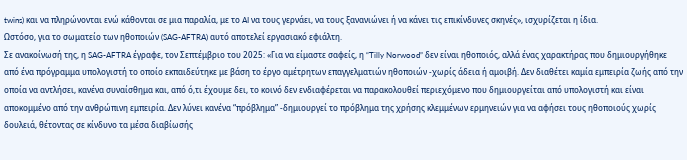twins) και να πληρώνονται ενώ κάθονται σε μια παραλία, με το AI να τους γερνάει, να τους ξανανιώνει ή να κάνει τις επικίνδυνες σκηνές», ισχυρίζεται η ίδια.
Ωστόσο, για το σωματείο των ηθοποιών (SAG-AFTRA) αυτό αποτελεί εργασιακό εφιάλτη.
Σε ανακοίνωσή της, η SAG-AFTRA έγραφε, τον Σεπτέμβριο του 2025: «Για να είμαστε σαφείς, η “Tilly Norwood” δεν είναι ηθοποιός, αλλά ένας χαρακτήρας που δημιουργήθηκε από ένα πρόγραμμα υπολογιστή το οποίο εκπαιδεύτηκε με βάση το έργο αμέτρητων επαγγελματιών ηθοποιών -χωρίς άδεια ή αμοιβή. Δεν διαθέτει καμία εμπειρία ζωής από την οποία να αντλήσει, κανένα συναίσθημα και, από ό,τι έχουμε δει, το κοινό δεν ενδιαφέρεται να παρακολουθεί περιεχόμενο που δημιουργείται από υπολογιστή και είναι αποκομμένο από την ανθρώπινη εμπειρία. Δεν λύνει κανένα “πρόβλημα” -δημιουργεί το πρόβλημα της χρήσης κλεμμένων ερμηνειών για να αφήσει τους ηθοποιούς χωρίς δουλειά, θέτοντας σε κίνδυνο τα μέσα διαβίωσής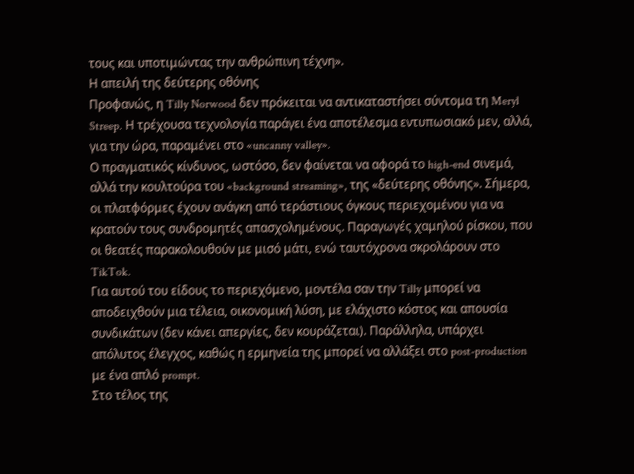τους και υποτιμώντας την ανθρώπινη τέχνη».
Η απειλή της δεύτερης οθόνης
Προφανώς, η Tilly Norwood δεν πρόκειται να αντικαταστήσει σύντομα τη Meryl Streep. Η τρέχουσα τεχνολογία παράγει ένα αποτέλεσμα εντυπωσιακό μεν, αλλά, για την ώρα, παραμένει στο «uncanny valley».
Ο πραγματικός κίνδυνος, ωστόσο, δεν φαίνεται να αφορά το high-end σινεμά, αλλά την κουλτούρα του «background streaming», της «δεύτερης οθόνης». Σήμερα, οι πλατφόρμες έχουν ανάγκη από τεράστιους όγκους περιεχομένου για να κρατούν τους συνδρομητές απασχολημένους. Παραγωγές χαμηλού ρίσκου, που οι θεατές παρακολουθούν με μισό μάτι, ενώ ταυτόχρονα σκρολάρουν στο TikTok.
Για αυτού του είδους το περιεχόμενο, μοντέλα σαν την Tilly μπορεί να αποδειχθούν μια τέλεια, οικονομική λύση, με ελάχιστο κόστος και απουσία συνδικάτων (δεν κάνει απεργίες, δεν κουράζεται). Παράλληλα, υπάρχει απόλυτος έλεγχος, καθώς η ερμηνεία της μπορεί να αλλάξει στο post-production με ένα απλό prompt.
Στο τέλος της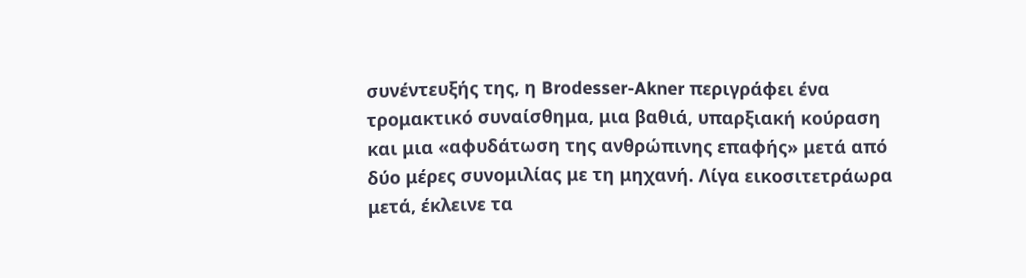συνέντευξής της, η Brodesser-Akner περιγράφει ένα τρομακτικό συναίσθημα, μια βαθιά, υπαρξιακή κούραση και μια «αφυδάτωση της ανθρώπινης επαφής» μετά από δύο μέρες συνομιλίας με τη μηχανή. Λίγα εικοσιτετράωρα μετά, έκλεινε τα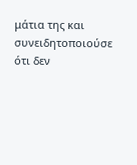μάτια της και συνειδητοποιούσε ότι δεν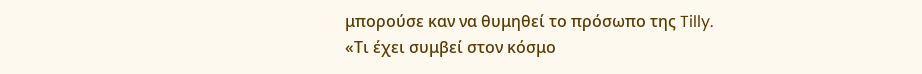μπορούσε καν να θυμηθεί το πρόσωπο της Tilly.
«Τι έχει συμβεί στον κόσμο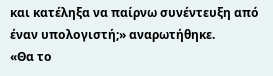και κατέληξα να παίρνω συνέντευξη από έναν υπολογιστή;» αναρωτήθηκε.
«Θα το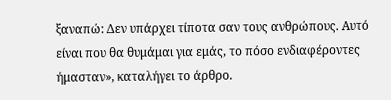ξαναπώ: Δεν υπάρχει τίποτα σαν τους ανθρώπους. Αυτό είναι που θα θυμάμαι για εμάς, το πόσο ενδιαφέροντες ήμασταν», καταλήγει το άρθρο.